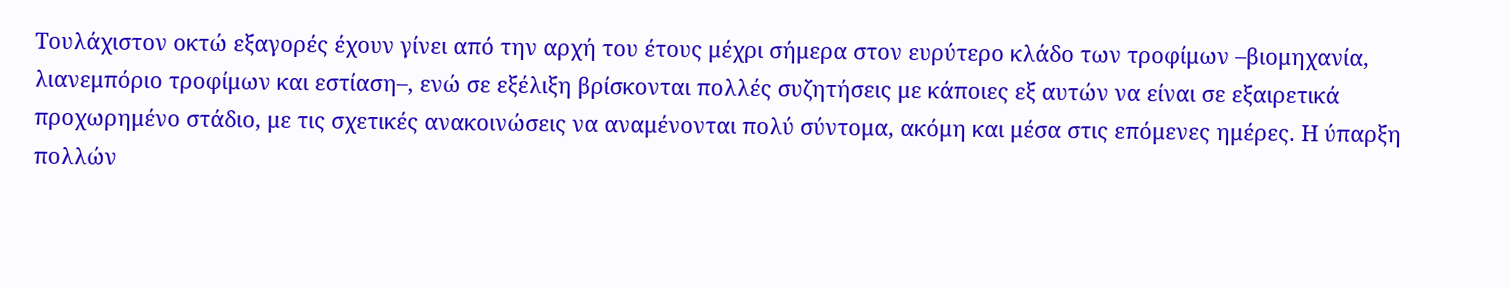Τουλάχιστον οκτώ εξαγορές έχουν γίνει από την αρχή του έτους μέχρι σήμερα στον ευρύτερο κλάδο των τροφίμων –βιομηχανία, λιανεμπόριο τροφίμων και εστίαση–, ενώ σε εξέλιξη βρίσκονται πολλές συζητήσεις με κάποιες εξ αυτών να είναι σε εξαιρετικά προχωρημένο στάδιο, με τις σχετικές ανακοινώσεις να αναμένονται πολύ σύντομα, ακόμη και μέσα στις επόμενες ημέρες. Η ύπαρξη πολλών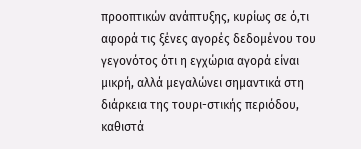προοπτικών ανάπτυξης, κυρίως σε ό,τι αφορά τις ξένες αγορές δεδομένου του γεγονότος ότι η εγχώρια αγορά είναι μικρή, αλλά μεγαλώνει σημαντικά στη διάρκεια της τουρι-στικής περιόδου, καθιστά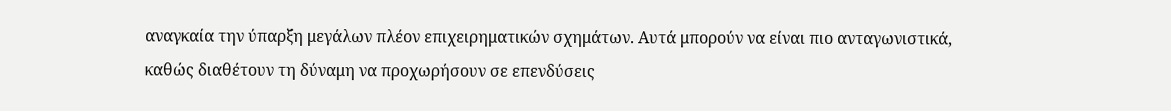αναγκαία την ύπαρξη μεγάλων πλέον επιχειρηματικών σχημάτων. Αυτά μπορούν να είναι πιο ανταγωνιστικά, καθώς διαθέτουν τη δύναμη να προχωρήσουν σε επενδύσεις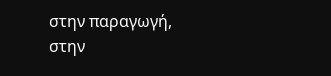στην παραγωγή, στην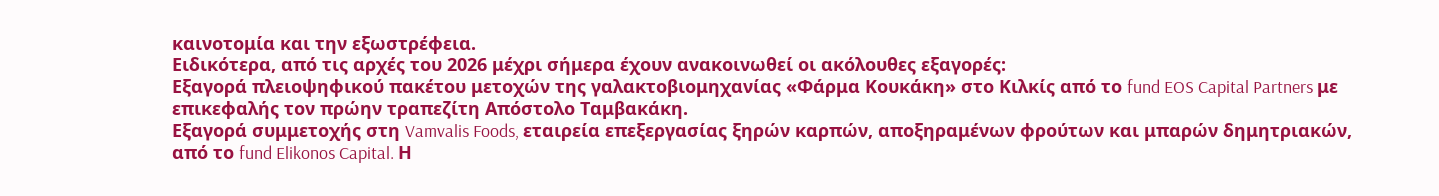καινοτομία και την εξωστρέφεια.
Ειδικότερα, από τις αρχές του 2026 μέχρι σήμερα έχουν ανακοινωθεί οι ακόλουθες εξαγορές:
Εξαγορά πλειοψηφικού πακέτου μετοχών της γαλακτοβιομηχανίας «Φάρμα Κουκάκη» στο Κιλκίς από το fund EOS Capital Partners με επικεφαλής τον πρώην τραπεζίτη Απόστολο Ταμβακάκη.
Εξαγορά συμμετοχής στη Vamvalis Foods, εταιρεία επεξεργασίας ξηρών καρπών, αποξηραμένων φρούτων και μπαρών δημητριακών, από το fund Elikonos Capital. Η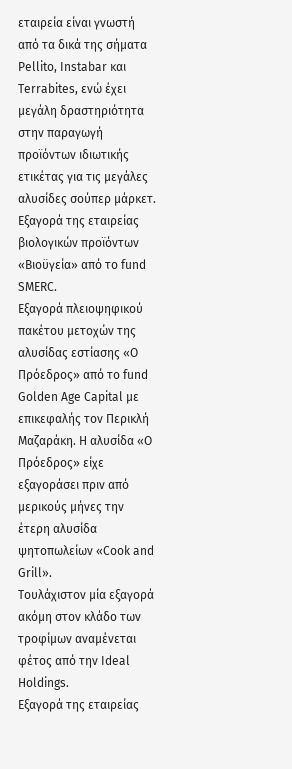εταιρεία είναι γνωστή από τα δικά της σήματα Pellito, Instabar και Terrabites, ενώ έχει μεγάλη δραστηριότητα στην παραγωγή προϊόντων ιδιωτικής ετικέτας για τις μεγάλες αλυσίδες σούπερ μάρκετ.
Εξαγορά της εταιρείας βιολογικών προϊόντων «Βιοϋγεία» από το fund SMERC.
Εξαγορά πλειοψηφικού πακέτου μετοχών της αλυσίδας εστίασης «Ο Πρόεδρος» από το fund Golden Age Capital με επικεφαλής τον Περικλή Μαζαράκη. H αλυσίδα «Ο Πρόεδρος» είχε εξαγοράσει πριν από μερικούς μήνες την έτερη αλυσίδα ψητοπωλείων «Cook and Grill».
Τουλάχιστον μία εξαγορά ακόμη στον κλάδο των τροφίμων αναμένεται φέτος από την Ideal Holdings.
Εξαγορά της εταιρείας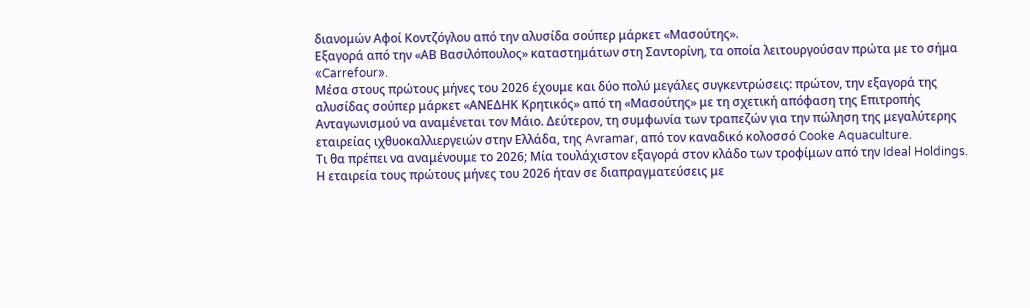διανομών Αφοί Κοντζόγλου από την αλυσίδα σούπερ μάρκετ «Μασούτης».
Εξαγορά από την «ΑΒ Βασιλόπουλος» καταστημάτων στη Σαντορίνη, τα οποία λειτουργούσαν πρώτα με το σήμα «Carrefour».
Μέσα στους πρώτους μήνες του 2026 έχουμε και δύο πολύ μεγάλες συγκεντρώσεις: πρώτον, την εξαγορά της αλυσίδας σούπερ μάρκετ «ΑΝΕΔΗΚ Κρητικός» από τη «Μασούτης» με τη σχετική απόφαση της Επιτροπής Ανταγωνισμού να αναμένεται τον Μάιο. Δεύτερον, τη συμφωνία των τραπεζών για την πώληση της μεγαλύτερης εταιρείας ιχθυοκαλλιεργειών στην Ελλάδα, της Avramar, από τον καναδικό κολοσσό Cooke Aquaculture.
Τι θα πρέπει να αναμένουμε το 2026; Μία τουλάχιστον εξαγορά στον κλάδο των τροφίμων από την Ideal Holdings. Η εταιρεία τους πρώτους μήνες του 2026 ήταν σε διαπραγματεύσεις με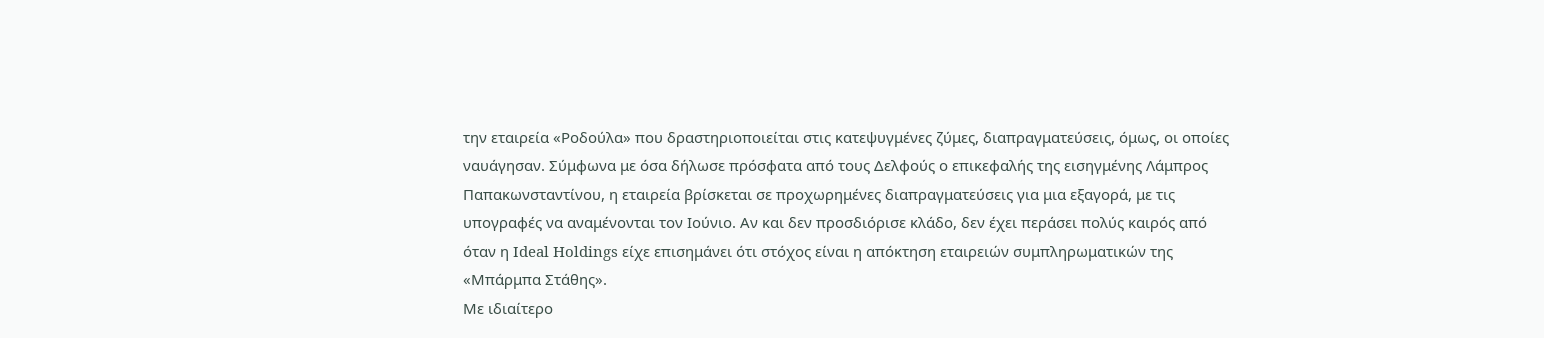την εταιρεία «Ροδούλα» που δραστηριοποιείται στις κατεψυγμένες ζύμες, διαπραγματεύσεις, όμως, οι οποίες ναυάγησαν. Σύμφωνα με όσα δήλωσε πρόσφατα από τους Δελφούς ο επικεφαλής της εισηγμένης Λάμπρος Παπακωνσταντίνου, η εταιρεία βρίσκεται σε προχωρημένες διαπραγματεύσεις για μια εξαγορά, με τις υπογραφές να αναμένονται τον Ιούνιο. Αν και δεν προσδιόρισε κλάδο, δεν έχει περάσει πολύς καιρός από όταν η Ideal Holdings είχε επισημάνει ότι στόχος είναι η απόκτηση εταιρειών συμπληρωματικών της «Μπάρμπα Στάθης».
Με ιδιαίτερο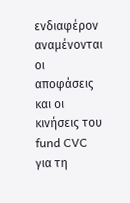ενδιαφέρον αναμένονται οι αποφάσεις και οι κινήσεις του fund CVC για τη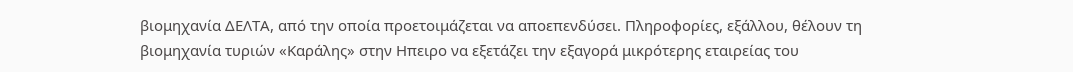βιομηχανία ΔΕΛΤΑ, από την οποία προετοιμάζεται να αποεπενδύσει. Πληροφορίες, εξάλλου, θέλουν τη βιομηχανία τυριών «Καράλης» στην Ηπειρο να εξετάζει την εξαγορά μικρότερης εταιρείας του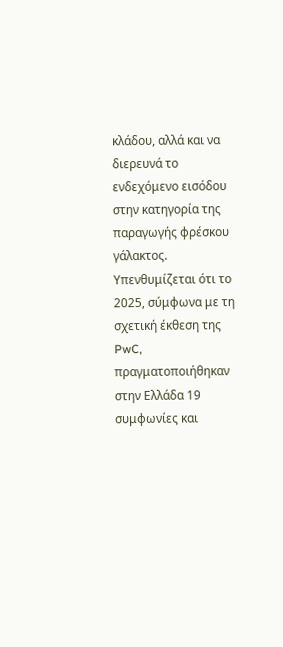κλάδου, αλλά και να διερευνά το ενδεχόμενο εισόδου στην κατηγορία της παραγωγής φρέσκου γάλακτος.
Υπενθυμίζεται ότι το 2025, σύμφωνα με τη σχετική έκθεση της PwC, πραγματοποιήθηκαν στην Ελλάδα 19 συμφωνίες και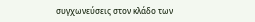συγχωνεύσεις στον κλάδο των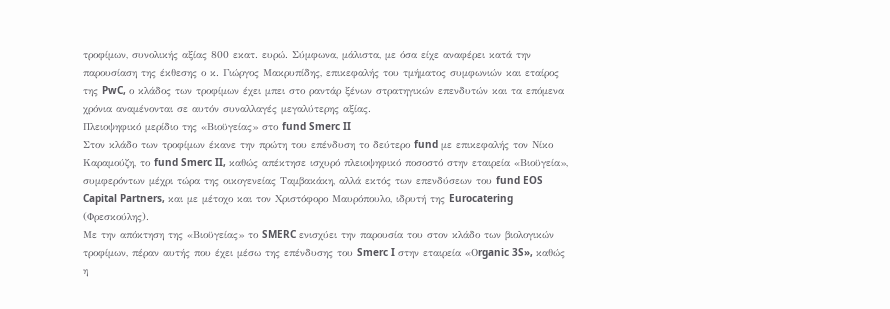τροφίμων, συνολικής αξίας 800 εκατ. ευρώ. Σύμφωνα, μάλιστα, με όσα είχε αναφέρει κατά την παρουσίαση της έκθεσης ο κ. Γιώργος Μακρυπίδης, επικεφαλής του τμήματος συμφωνιών και εταίρος της PwC, ο κλάδος των τροφίμων έχει μπει στο ραντάρ ξένων στρατηγικών επενδυτών και τα επόμενα χρόνια αναμένονται σε αυτόν συναλλαγές μεγαλύτερης αξίας.
Πλειοψηφικό μερίδιο της «Βιοϋγείας» στο fund Smerc II
Στον κλάδο των τροφίμων έκανε την πρώτη του επένδυση το δεύτερο fund με επικεφαλής τον Νίκο Καραμούζη, το fund Smerc II, καθώς απέκτησε ισχυρό πλειοψηφικό ποσοστό στην εταιρεία «Βιοϋγεία», συμφερόντων μέχρι τώρα της οικογενείας Ταμβακάκη, αλλά εκτός των επενδύσεων του fund EOS Capital Partners, και με μέτοχο και τον Χριστόφορο Μαυρόπουλο, ιδρυτή της Eurocatering (Φρεσκούλης).
Με την απόκτηση της «Βιοϋγείας» το SMERC ενισχύει την παρουσία του στον κλάδο των βιολογικών τροφίμων, πέραν αυτής που έχει μέσω της επένδυσης του Smerc I στην εταιρεία «Οrganic 3S», καθώς η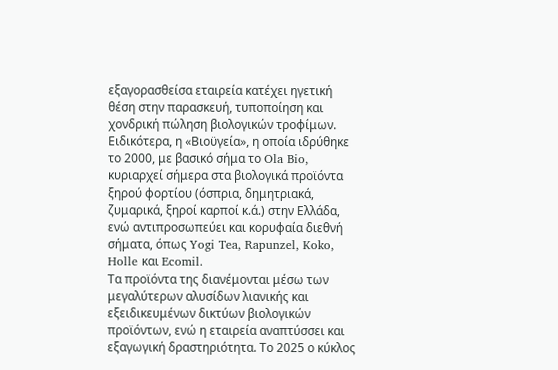εξαγορασθείσα εταιρεία κατέχει ηγετική θέση στην παρασκευή, τυποποίηση και χονδρική πώληση βιολογικών τροφίμων.
Ειδικότερα, η «Βιοϋγεία», η οποία ιδρύθηκε το 2000, με βασικό σήμα το Ola Bio, κυριαρχεί σήμερα στα βιολογικά προϊόντα ξηρού φορτίου (όσπρια, δημητριακά, ζυμαρικά, ξηροί καρποί κ.ά.) στην Ελλάδα, ενώ αντιπροσωπεύει και κορυφαία διεθνή σήματα, όπως Yogi Tea, Rapunzel, Koko, Holle και Ecomil.
Τα προϊόντα της διανέμονται μέσω των μεγαλύτερων αλυσίδων λιανικής και εξειδικευμένων δικτύων βιολογικών προϊόντων, ενώ η εταιρεία αναπτύσσει και εξαγωγική δραστηριότητα. Το 2025 ο κύκλος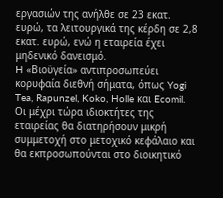εργασιών της ανήλθε σε 23 εκατ. ευρώ, τα λειτουργικά της κέρδη σε 2,8 εκατ. ευρώ, ενώ η εταιρεία έχει μηδενικό δανεισμό.
H «Βιοϋγεία» αντιπροσωπεύει κορυφαία διεθνή σήματα, όπως Yogi Tea, Rapunzel, Koko, Holle και Ecomil.
Οι μέχρι τώρα ιδιοκτήτες της εταιρείας θα διατηρήσουν μικρή συμμετοχή στο μετοχικό κεφάλαιο και θα εκπροσωπούνται στο διοικητικό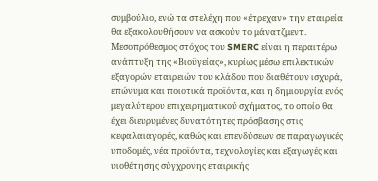συμβούλιο, ενώ τα στελέχη που «έτρεχαν» την εταιρεία θα εξακολουθήσουν να ασκούν το μάνατζμεντ.
Μεσοπρόθεσμος στόχος του SMERC είναι η περαιτέρω ανάπτυξη της «Βιοϋγείας», κυρίως μέσω επιλεκτικών εξαγορών εταιρειών του κλάδου που διαθέτουν ισχυρά, επώνυμα και ποιοτικά προϊόντα, και η δημιουργία ενός μεγαλύτερου επιχειρηματικού σχήματος, το οποίο θα έχει διευρυμένες δυνατότητες πρόσβασης στις κεφαλαιαγορές, καθώς και επενδύσεων σε παραγωγικές υποδομές, νέα προϊόντα, τεχνολογίες και εξαγωγές και υιοθέτησης σύγχρονης εταιρικής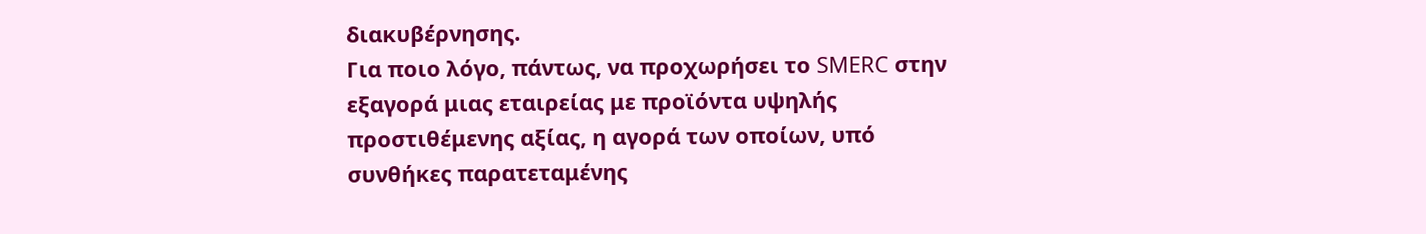διακυβέρνησης.
Για ποιο λόγο, πάντως, να προχωρήσει το SMERC στην εξαγορά μιας εταιρείας με προϊόντα υψηλής προστιθέμενης αξίας, η αγορά των οποίων, υπό συνθήκες παρατεταμένης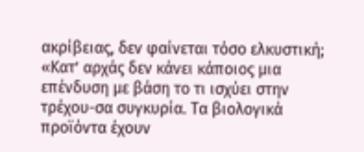ακρίβειας, δεν φαίνεται τόσο ελκυστική; «Κατ’ αρχάς δεν κάνει κάποιος μια επένδυση με βάση το τι ισχύει στην τρέχου-σα συγκυρία. Τα βιολογικά προϊόντα έχουν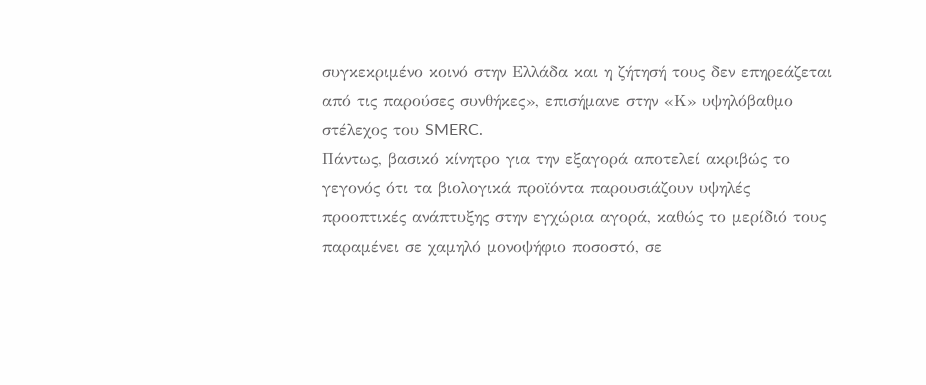συγκεκριμένο κοινό στην Ελλάδα και η ζήτησή τους δεν επηρεάζεται από τις παρούσες συνθήκες», επισήμανε στην «Κ» υψηλόβαθμο στέλεχος του SMERC.
Πάντως, βασικό κίνητρο για την εξαγορά αποτελεί ακριβώς το γεγονός ότι τα βιολογικά προϊόντα παρουσιάζουν υψηλές προοπτικές ανάπτυξης στην εγχώρια αγορά, καθώς το μερίδιό τους παραμένει σε χαμηλό μονοψήφιο ποσοστό, σε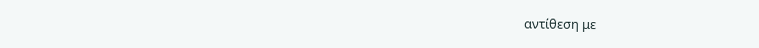αντίθεση με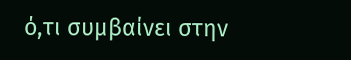ό,τι συμβαίνει στην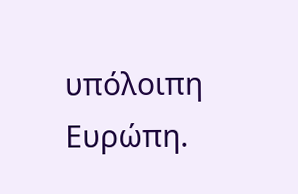υπόλοιπη Ευρώπη.